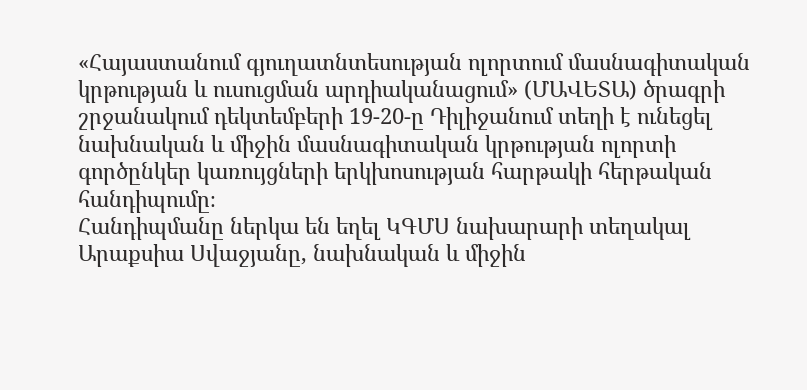«Հայաստանում գյուղատնտեսության ոլորտում մասնագիտական կրթության և ուսուցման արդիականացում» (ՄԱՎԵՏԱ) ծրագրի շրջանակում դեկտեմբերի 19-20-ը Դիլիջանում տեղի է ունեցել նախնական և միջին մասնագիտական կրթության ոլորտի գործընկեր կառույցների երկխոսության հարթակի հերթական հանդիպումը։
Հանդիպմանը ներկա են եղել ԿԳՄՍ նախարարի տեղակալ Արաքսիա Սվաջյանը, նախնական և միջին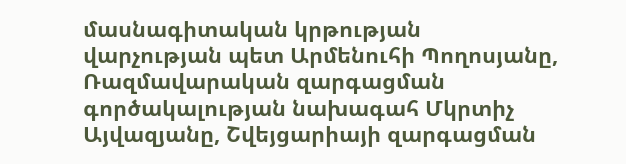մասնագիտական կրթության վարչության պետ Արմենուհի Պողոսյանը, Ռազմավարական զարգացման գործակալության նախագահ Մկրտիչ Այվազյանը, Շվեյցարիայի զարգացման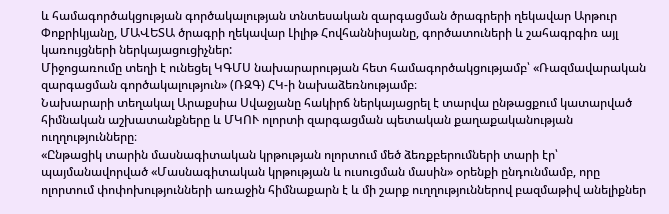և համագործակցության գործակալության տնտեսական զարգացման ծրագրերի ղեկավար Արթուր Փոքրիկյանը, ՄԱՎԵՏԱ ծրագրի ղեկավար Լիլիթ Հովհաննիսյանը, գործատուների և շահագրգիռ այլ կառույցների ներկայացուցիչներ:
Միջոցառումը տեղի է ունեցել ԿԳՄՍ նախարարության հետ համագործակցությամբ՝ «Ռազմավարական զարգացման գործակալություն» (ՌԶԳ) ՀԿ-ի նախաձեռնությամբ։
Նախարարի տեղակալ Արաքսիա Սվաջյանը հակիրճ ներկայացրել է տարվա ընթացքում կատարված հիմնական աշխատանքները և ՄԿՈՒ ոլորտի զարգացման պետական քաղաքականության ուղղությունները։
«Ընթացիկ տարին մասնագիտական կրթության ոլորտում մեծ ձեռքբերումների տարի էր՝ պայմանավորված «Մասնագիտական կրթության և ուսուցման մասին» օրենքի ընդունմամբ, որը ոլորտում փոփոխությունների առաջին հիմնաքարն է և մի շարք ուղղություններով բազմաթիվ անելիքներ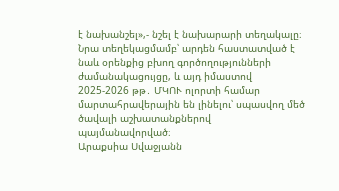է նախանշել»,- նշել է նախարարի տեղակալը։
Նրա տեղեկացմամբ՝ արդեն հաստատված է նաև օրենքից բխող գործողությունների ժամանակացույցը, և այդ իմաստով 2025-2026 թթ․ ՄԿՈՒ ոլորտի համար մարտահրավերային են լինելու՝ սպասվող մեծ ծավալի աշխատանքներով պայմանավորված։
Արաքսիա Սվաջյանն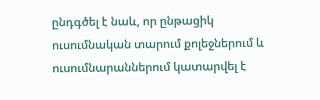ընդգծել է նաև, որ ընթացիկ ուսումնական տարում քոլեջներում և ուսումնարաններում կատարվել է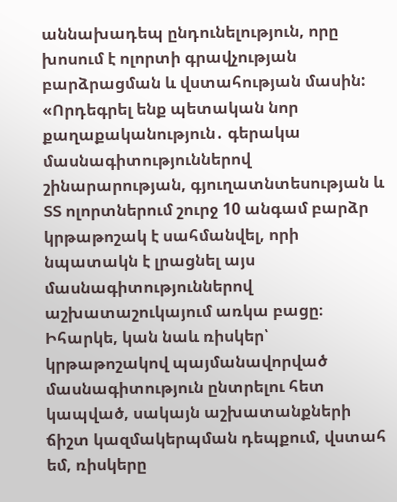աննախադեպ ընդունելություն, որը խոսում է ոլորտի գրավչության բարձրացման և վստահության մասին:
«Որդեգրել ենք պետական նոր քաղաքականություն․ գերակա մասնագիտություններով շինարարության, գյուղատնտեսության և ՏՏ ոլորտներում շուրջ 10 անգամ բարձր կրթաթոշակ է սահմանվել, որի նպատակն է լրացնել այս մասնագիտություններով աշխատաշուկայում առկա բացը։ Իհարկե, կան նաև ռիսկեր՝ կրթաթոշակով պայմանավորված մասնագիտություն ընտրելու հետ կապված, սակայն աշխատանքների ճիշտ կազմակերպման դեպքում, վստահ եմ, ռիսկերը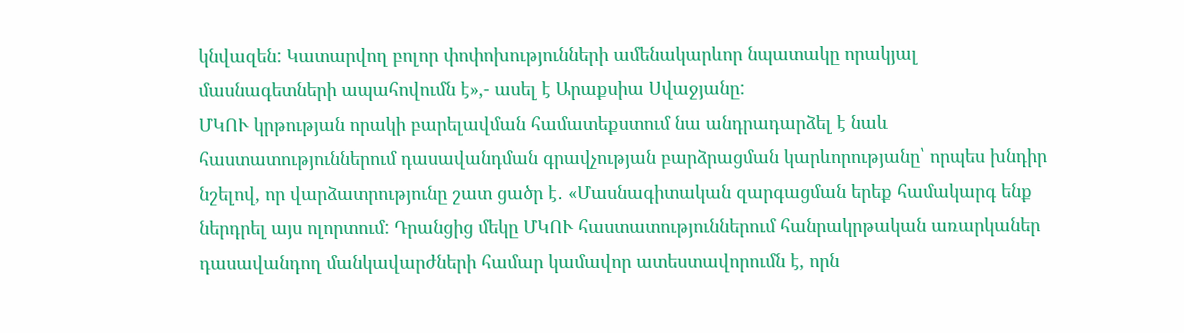կնվազեն: Կատարվող բոլոր փոփոխությունների ամենակարևոր նպատակը որակյալ մասնագետների ապահովումն է»,- ասել է Արաքսիա Սվաջյանը:
ՄԿՈՒ կրթության որակի բարելավման համատեքստում նա անդրադարձել է նաև հաստատություններում դասավանդման գրավչության բարձրացման կարևորությանը՝ որպես խնդիր նշելով, որ վարձատրությունը շատ ցածր է․ «Մասնագիտական զարգացման երեք համակարգ ենք ներդրել այս ոլորտում: Դրանցից մեկը ՄԿՈՒ հաստատություններում հանրակրթական առարկաներ դասավանդող մանկավարժների համար կամավոր ատեստավորումն է, որն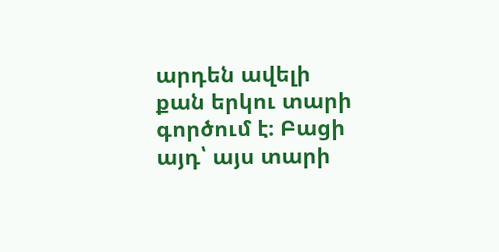արդեն ավելի քան երկու տարի գործում է։ Բացի այդ՝ այս տարի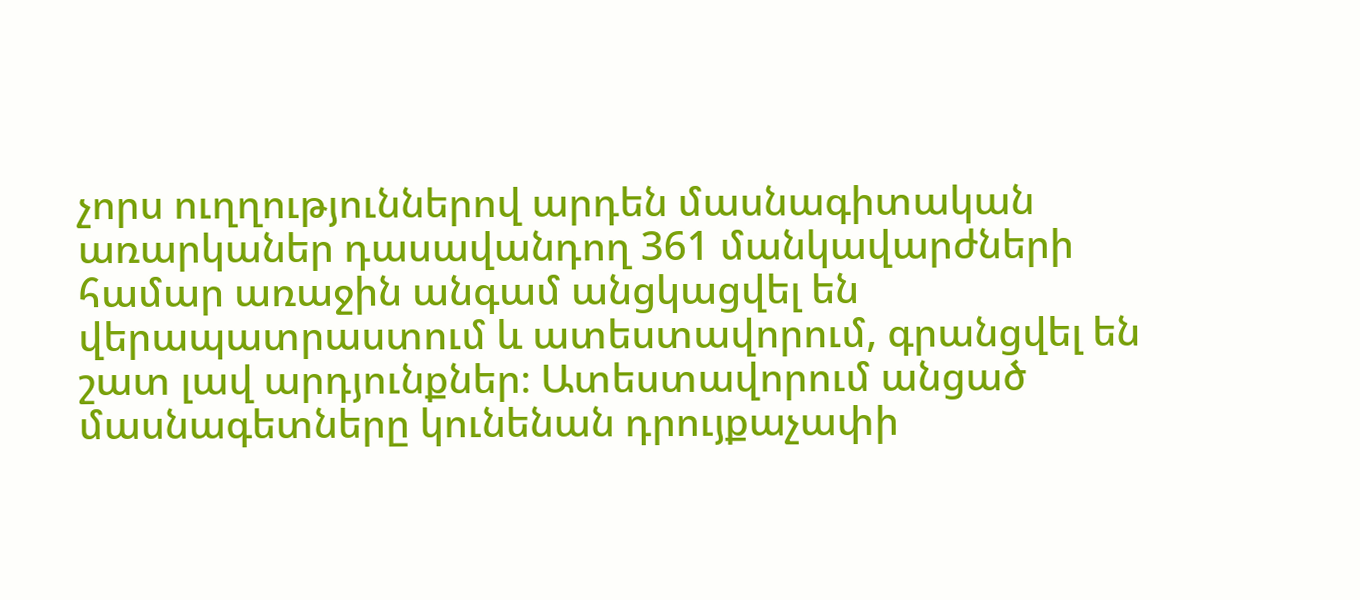չորս ուղղություններով արդեն մասնագիտական առարկաներ դասավանդող 361 մանկավարժների համար առաջին անգամ անցկացվել են վերապատրաստում և ատեստավորում, գրանցվել են շատ լավ արդյունքներ։ Ատեստավորում անցած մասնագետները կունենան դրույքաչափի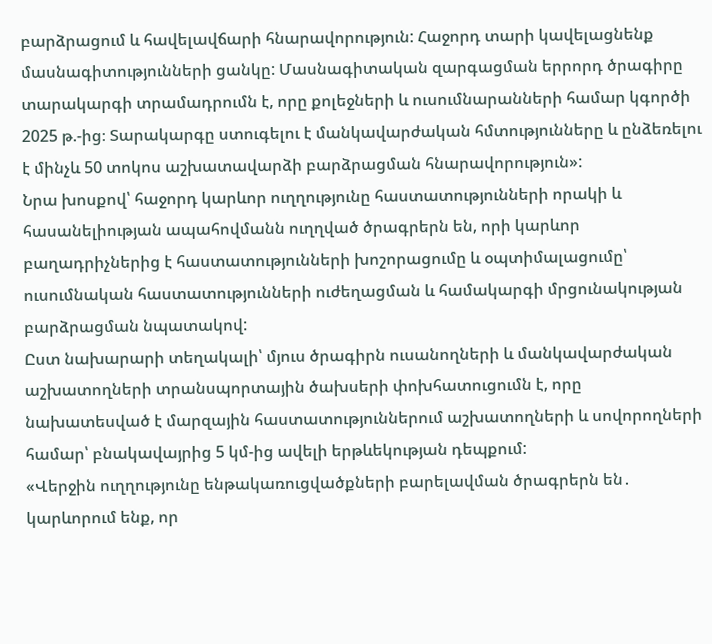բարձրացում և հավելավճարի հնարավորություն: Հաջորդ տարի կավելացնենք մասնագիտությունների ցանկը: Մասնագիտական զարգացման երրորդ ծրագիրը տարակարգի տրամադրումն է, որը քոլեջների և ուսումնարանների համար կգործի 2025 թ.-ից։ Տարակարգը ստուգելու է մանկավարժական հմտությունները և ընձեռելու է մինչև 50 տոկոս աշխատավարձի բարձրացման հնարավորություն»:
Նրա խոսքով՝ հաջորդ կարևոր ուղղությունը հաստատությունների որակի և հասանելիության ապահովմանն ուղղված ծրագրերն են, որի կարևոր բաղադրիչներից է հաստատությունների խոշորացումը և օպտիմալացումը՝ ուսումնական հաստատությունների ուժեղացման և համակարգի մրցունակության բարձրացման նպատակով:
Ըստ նախարարի տեղակալի՝ մյուս ծրագիրն ուսանողների և մանկավարժական աշխատողների տրանսպորտային ծախսերի փոխհատուցումն է, որը նախատեսված է մարզային հաստատություններում աշխատողների և սովորողների համար՝ բնակավայրից 5 կմ-ից ավելի երթևեկության դեպքում:
«Վերջին ուղղությունը ենթակառուցվածքների բարելավման ծրագրերն են․ կարևորում ենք, որ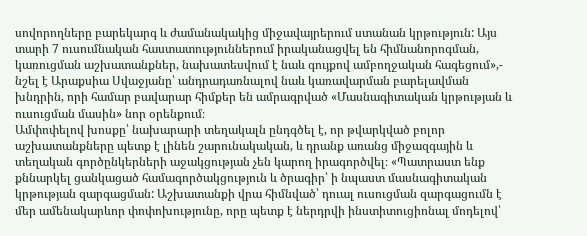սովորողները բարեկարգ և ժամանակակից միջավայրերում ստանան կրթություն: Այս տարի 7 ուսումնական հաստատություններում իրականացվել են հիմնանորոգման, կառուցման աշխատանքներ, նախատեսվում է նաև գույքով ամբողջական հագեցում»,- նշել է Արաքսիա Սվաջյանը՝ անդրադառնալով նաև կառավարման բարելավման խնդրին, որի համար բավարար հիմքեր են ամրագրված «Մասնագիտական կրթության և ուսուցման մասին» նոր օրենքում։
Ամփոփելով խոսքը՝ նախարարի տեղակալն ընդգծել է, որ թվարկված բոլոր աշխատանքները պետք է լինեն շարունակական, և դրանք առանց միջազգային և տեղական գործընկերների աջակցության չեն կարող իրագործվել։ «Պատրաստ ենք քննարկել ցանկացած համագործակցություն և ծրագիր՝ ի նպաստ մասնագիտական կրթության զարգացման: Աշխատանքի վրա հիմնված՝ դուալ ուսուցման զարգացումն է մեր ամենակարևոր փոփոխությունը, որը պետք է ներդրվի ինստիտուցիոնալ մոդելով՝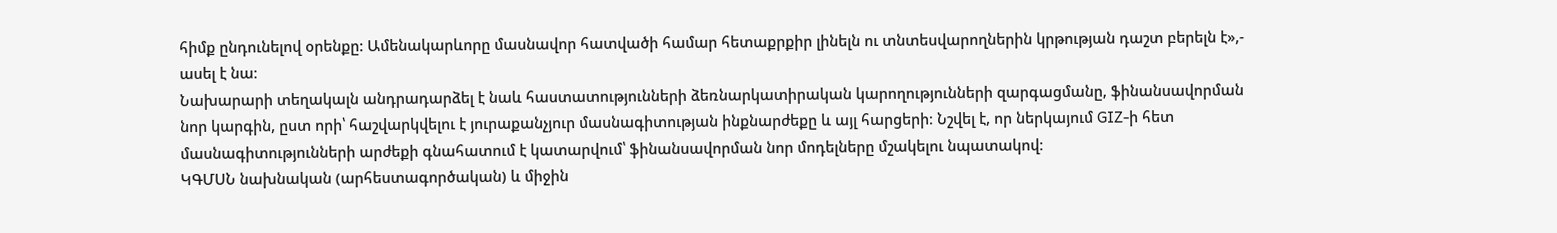հիմք ընդունելով օրենքը: Ամենակարևորը մասնավոր հատվածի համար հետաքրքիր լինելն ու տնտեսվարողներին կրթության դաշտ բերելն է»,- ասել է նա։
Նախարարի տեղակալն անդրադարձել է նաև հաստատությունների ձեռնարկատիրական կարողությունների զարգացմանը, ֆինանսավորման նոր կարգին, ըստ որի՝ հաշվարկվելու է յուրաքանչյուր մասնագիտության ինքնարժեքը և այլ հարցերի։ Նշվել է, որ ներկայում GIZ-ի հետ մասնագիտությունների արժեքի գնահատում է կատարվում՝ ֆինանսավորման նոր մոդելները մշակելու նպատակով։
ԿԳՄՍՆ նախնական (արհեստագործական) և միջին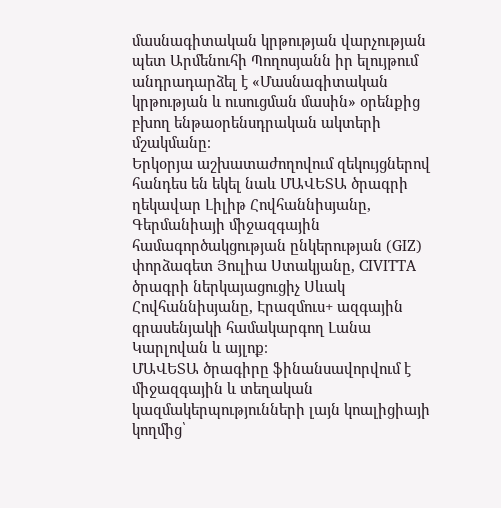մասնագիտական կրթության վարչության պետ Արմենուհի Պողոսյանն իր ելույթում անդրադարձել է «Մասնագիտական կրթության և ուսուցման մասին» օրենքից բխող ենթաօրենսդրական ակտերի մշակմանը։
Երկօրյա աշխատաժողովում զեկույցներով հանդես են եկել նաև ՄԱՎԵՏԱ ծրագրի ղեկավար Լիլիթ Հովհաննիսյանը, Գերմանիայի միջազգային համագործակցության ընկերության (GIZ) փորձագետ Յուլիա Ստակյանը, CIVITTA ծրագրի ներկայացուցիչ Սևակ Հովհաննիսյանը, Էրազմուս+ ազգային գրասենյակի համակարգող Լանա Կարլովան և այլոք։
ՄԱՎԵՏԱ ծրագիրը ֆինանսավորվում է միջազգային և տեղական կազմակերպությունների լայն կոալիցիայի կողմից՝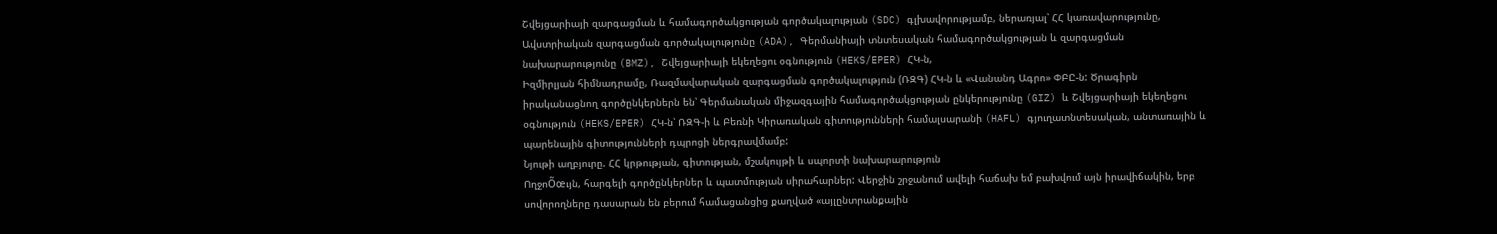Շվեյցարիայի զարգացման և համագործակցության գործակալության (SDC) գլխավորությամբ, ներառյալ՝ ՀՀ կառավարությունը, Ավստրիական զարգացման գործակալությունը (ADA), Գերմանիայի տնտեսական համագործակցության և զարգացման նախարարությունը (BMZ), Շվեյցարիայի եկեղեցու օգնություն (HEKS/EPER) ՀԿ-ն,
Իզմիրլյան հիմնադրամը, Ռազմավարական զարգացման գործակալություն (ՌԶԳ) ՀԿ-ն և «Վանանդ Ագրո» ՓԲԸ-ն: Ծրագիրն իրականացնող գործընկերներն են՝ Գերմանական միջազգային համագործակցության ընկերությունը (GIZ) և Շվեյցարիայի եկեղեցու օգնություն (HEKS/EPER) ՀԿ-ն՝ ՌԶԳ-ի և Բեռնի Կիրառական գիտությունների համալսարանի (HAFL) գյուղատնտեսական, անտառային և պարենային գիտությունների դպրոցի ներգրավմամբ:
Նյութի աղբյուրը. ՀՀ կրթության, գիտության, մշակույթի և սպորտի նախարարություն
ՈղջոÕœւյն, հարգելի գործընկերներ և պատմության սիրահարներ: Վերջին շրջանում ավելի հաճախ եմ բախվում այն իրավիճակին, երբ սովորողները դասարան են բերում համացանցից քաղված «այլընտրանքային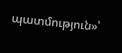պատմություն»՝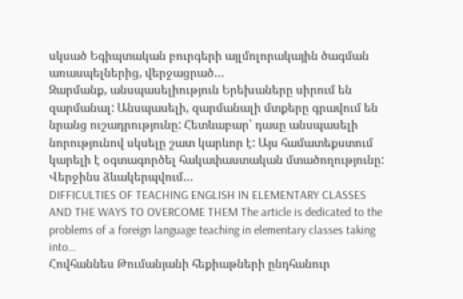սկսած Եգիպտական բուրգերի այլմոլորակային ծագման առասպելներից, վերջացրած…
Զարմանք, անսպասելիություն Երեխաները սիրում են զարմանալ: Անսպասելի, զարմանալի մտքերը գրավում են նրանց ուշադրությունը: Հետևաբար՝ դասը անսպասելի նորությունով սկսելը շատ կարևոր է: Այս համատեքստում կարելի է օգտագործել հակափաստական մտածողությունը: Վերջինս ձևակերպվում…
DIFFICULTIES OF TEACHING ENGLISH IN ELEMENTARY CLASSES AND THE WAYS TO OVERCOME THEM The article is dedicated to the problems of a foreign language teaching in elementary classes taking into…
Հովհաննես Թումանյանի հեքիաթների ընդհանուր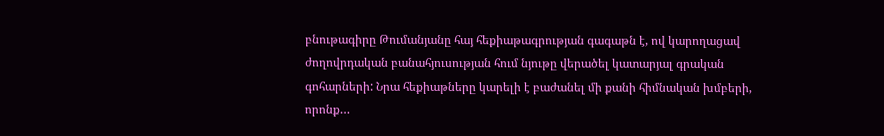բնութագիրը Թումանյանը հայ հեքիաթագրության գագաթն է, ով կարողացավ ժողովրդական բանահյուսության հում նյութը վերածել կատարյալ գրական գոհարների: Նրա հեքիաթները կարելի է բաժանել մի քանի հիմնական խմբերի, որոնք…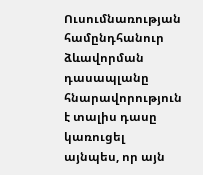Ուսումնառության համընդհանուր ձևավորման դասապլանը հնարավորություն է տալիս դասը կառուցել այնպես, որ այն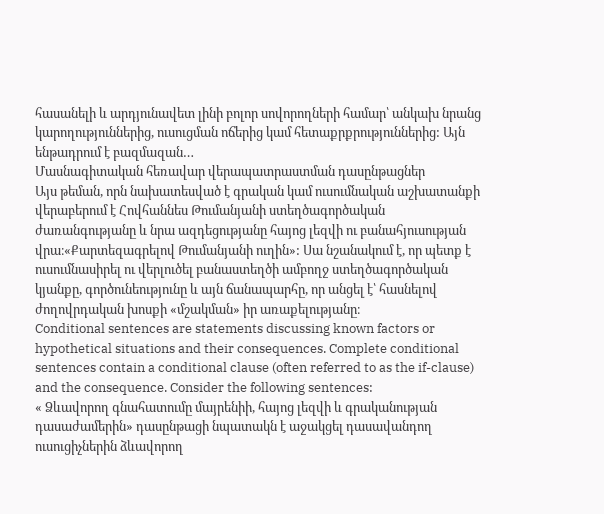հասանելի և արդյունավետ լինի բոլոր սովորողների համար՝ անկախ նրանց կարողություններից, ուսուցման ոճերից կամ հետաքրքրություններից: Այն ենթադրում է բազմազան…
Մասնագիտական հեռավար վերապատրաստման դասընթացներ
Այս թեման, որն նախատեսված է գրական կամ ուսումնական աշխատանքի վերաբերում է Հովհաննես Թումանյանի ստեղծագործական ժառանգությանը և նրա ազդեցությանը հայոց լեզվի ու բանահյուսության վրա։«Քարտեզագրելով Թումանյանի ուղին»: Սա նշանակում է, որ պետք է ուսումնասիրել ու վերլուծել բանաստեղծի ամբողջ ստեղծագործական կյանքը, գործունեությունը և այն ճանապարհը, որ անցել է՝ հասնելով ժողովրդական խոսքի «մշակման» իր առաքելությանը։
Conditional sentences are statements discussing known factors or hypothetical situations and their consequences. Complete conditional sentences contain a conditional clause (often referred to as the if-clause) and the consequence. Consider the following sentences:
« Ձևավորող գնահատումը մայրենիի, հայոց լեզվի և գրականության դասաժամերին» դասընթացի նպատակն է աջակցել դասավանդող ուսուցիչներին ձևավորող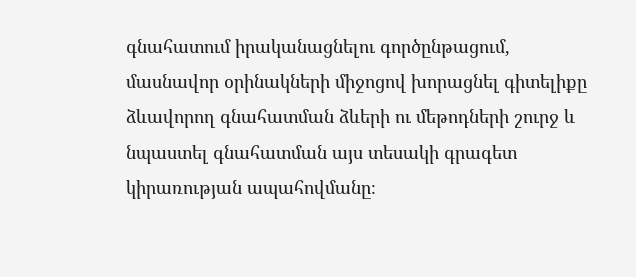գնահատում իրականացնելու գործընթացում, մասնավոր օրինակների միջոցով խորացնել գիտելիքը ձևավորող գնահատման ձևերի ու մեթոդների շուրջ և նպաստել գնահատման այս տեսակի գրագետ կիրառության ապահովմանը։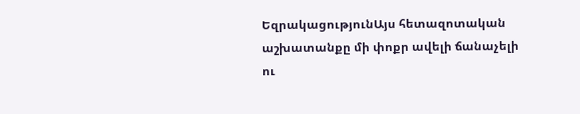ԵզրակացությունԱյս հետազոտական աշխատանքը մի փոքր ավելի ճանաչելի ու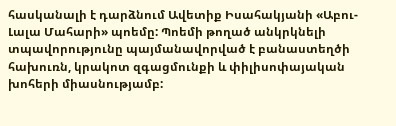հասկանալի է դարձնում Ավետիք Իսահակյանի «Աբու-Լալա Մահարի» պոեմը: Պոեմի թողած անկրկնելի տպավորությունը պայմանավորված է բանաստեղծի հախուռն, կրակոտ զգացմունքի և փիլիսոփայական խոհերի միասնությամբ: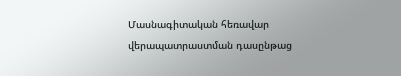Մասնագիտական հեռավար վերապատրաստման դասընթաց